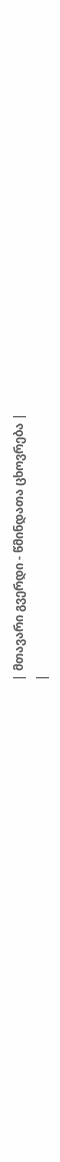| მთავარი გვერდი - წმინდათა ცხოვრება |
|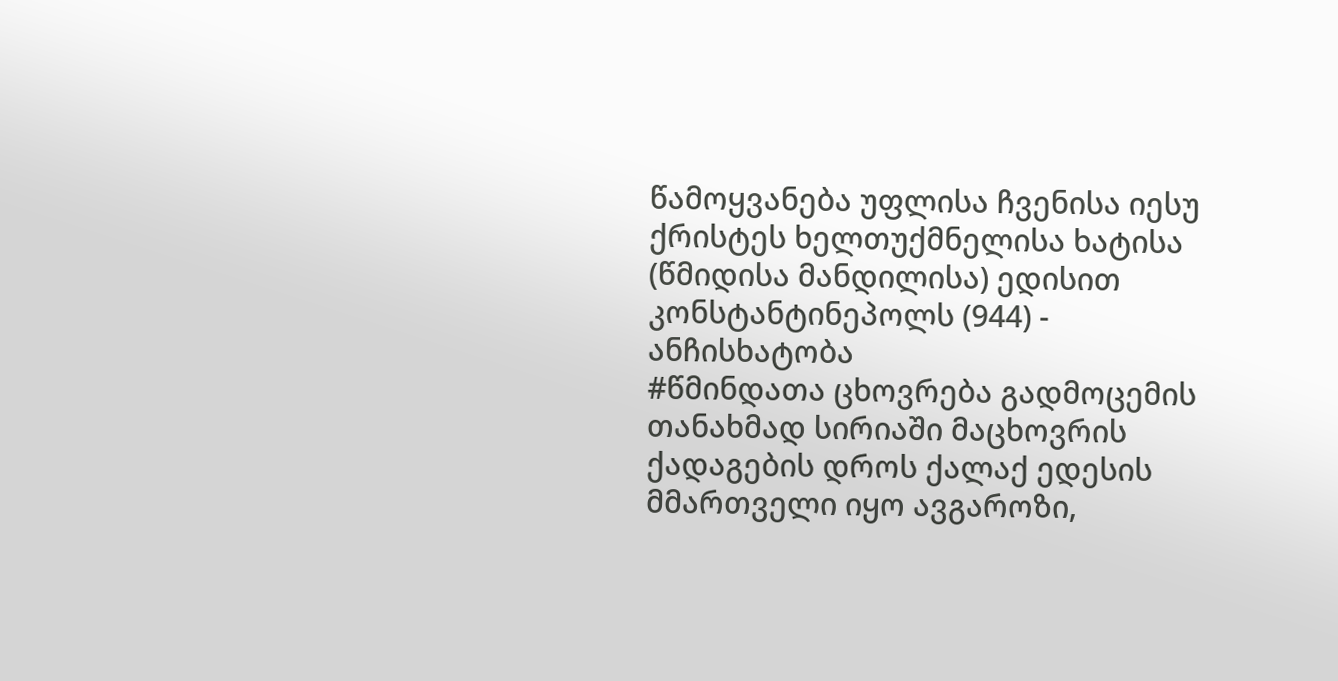წამოყვანება უფლისა ჩვენისა იესუ ქრისტეს ხელთუქმნელისა ხატისა (წმიდისა მანდილისა) ედისით კონსტანტინეპოლს (944) - ანჩისხატობა
#წმინდათა ცხოვრება გადმოცემის თანახმად სირიაში მაცხოვრის ქადაგების დროს ქალაქ ედესის მმართველი იყო ავგაროზი,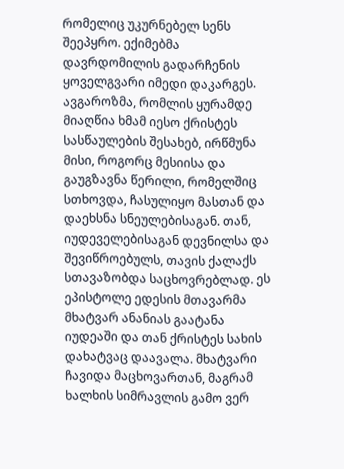რომელიც უკურნებელ სენს შეეპყრო. ექიმებმა დავრდომილის გადარჩენის ყოველგვარი იმედი დაკარგეს. ავგაროზმა, რომლის ყურამდე მიაღწია ხმამ იესო ქრისტეს სასწაულების შესახებ, ირწმუნა მისი, როგორც მესიისა და გაუგზავნა წერილი, რომელშიც სთხოვდა, ჩასულიყო მასთან და დაეხსნა სნეულებისაგან. თან, იუდეველებისაგან დევნილსა და შევიწროებულს, თავის ქალაქს სთავაზობდა საცხოვრებლად. ეს ეპისტოლე ედესის მთავარმა მხატვარ ანანიას გაატანა იუდეაში და თან ქრისტეს სახის დახატვაც დაავალა. მხატვარი ჩავიდა მაცხოვართან, მაგრამ ხალხის სიმრავლის გამო ვერ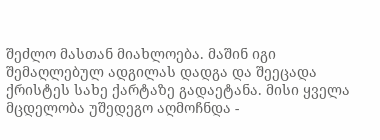შეძლო მასთან მიახლოება. მაშინ იგი შემაღლებულ ადგილას დადგა და შეეცადა ქრისტეს სახე ქარტაზე გადაეტანა. მისი ყველა მცდელობა უშედეგო აღმოჩნდა -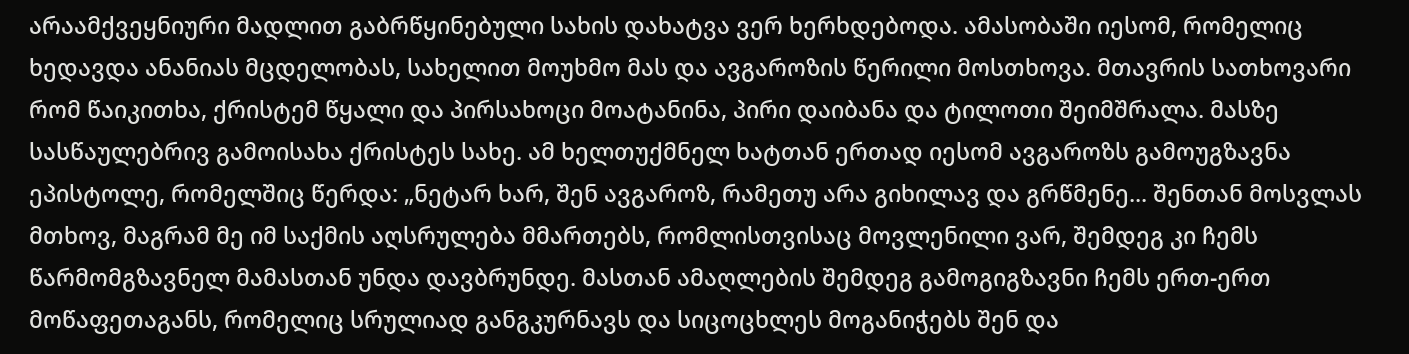არაამქვეყნიური მადლით გაბრწყინებული სახის დახატვა ვერ ხერხდებოდა. ამასობაში იესომ, რომელიც ხედავდა ანანიას მცდელობას, სახელით მოუხმო მას და ავგაროზის წერილი მოსთხოვა. მთავრის სათხოვარი რომ წაიკითხა, ქრისტემ წყალი და პირსახოცი მოატანინა, პირი დაიბანა და ტილოთი შეიმშრალა. მასზე სასწაულებრივ გამოისახა ქრისტეს სახე. ამ ხელთუქმნელ ხატთან ერთად იესომ ავგაროზს გამოუგზავნა ეპისტოლე, რომელშიც წერდა: „ნეტარ ხარ, შენ ავგაროზ, რამეთუ არა გიხილავ და გრწმენე... შენთან მოსვლას მთხოვ, მაგრამ მე იმ საქმის აღსრულება მმართებს, რომლისთვისაც მოვლენილი ვარ, შემდეგ კი ჩემს წარმომგზავნელ მამასთან უნდა დავბრუნდე. მასთან ამაღლების შემდეგ გამოგიგზავნი ჩემს ერთ-ერთ მოწაფეთაგანს, რომელიც სრულიად განგკურნავს და სიცოცხლეს მოგანიჭებს შენ და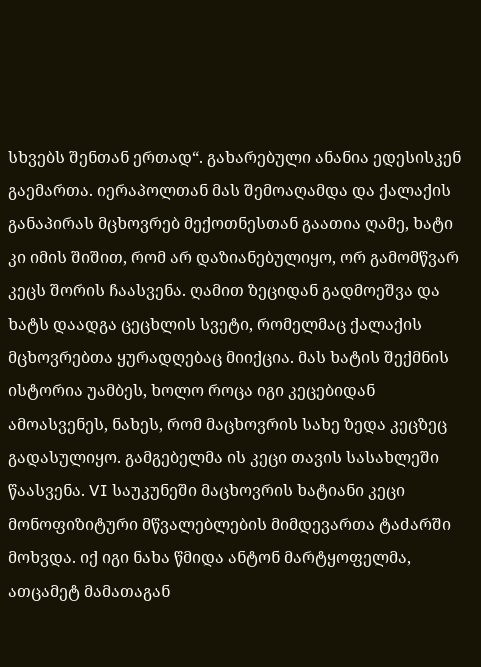სხვებს შენთან ერთად“. გახარებული ანანია ედესისკენ გაემართა. იერაპოლთან მას შემოაღამდა და ქალაქის განაპირას მცხოვრებ მექოთნესთან გაათია ღამე, ხატი კი იმის შიშით, რომ არ დაზიანებულიყო, ორ გამომწვარ კეცს შორის ჩაასვენა. ღამით ზეციდან გადმოეშვა და ხატს დაადგა ცეცხლის სვეტი, რომელმაც ქალაქის მცხოვრებთა ყურადღებაც მიიქცია. მას ხატის შექმნის ისტორია უამბეს, ხოლო როცა იგი კეცებიდან ამოასვენეს, ნახეს, რომ მაცხოვრის სახე ზედა კეცზეც გადასულიყო. გამგებელმა ის კეცი თავის სასახლეში წაასვენა. VI საუკუნეში მაცხოვრის ხატიანი კეცი მონოფიზიტური მწვალებლების მიმდევართა ტაძარში მოხვდა. იქ იგი ნახა წმიდა ანტონ მარტყოფელმა, ათცამეტ მამათაგან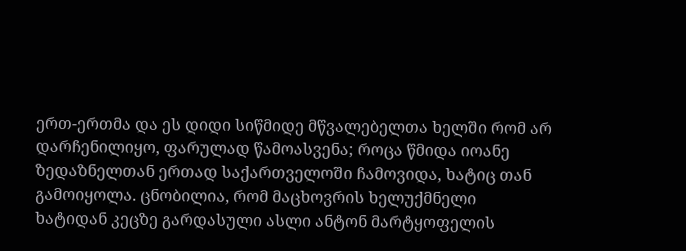ერთ-ერთმა და ეს დიდი სიწმიდე მწვალებელთა ხელში რომ არ დარჩენილიყო, ფარულად წამოასვენა; როცა წმიდა იოანე ზედაზნელთან ერთად საქართველოში ჩამოვიდა, ხატიც თან გამოიყოლა. ცნობილია, რომ მაცხოვრის ხელუქმნელი ხატიდან კეცზე გარდასული ასლი ანტონ მარტყოფელის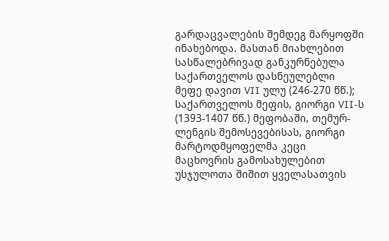გარდაცვალების შემდეგ მარყოფში ინახებოდა. მასთან მიახლებით სასწალებრივად განკურნებულა საქართველოს დასნეულებლი მეფე დავით VII ულუ (246-270 წწ.); საქართველოს მეფის, გიორგი VII-ს (1393-1407 წწ.) მეფობაში, თემურ-ლენგის შემოსევებისას, გიორგი მარტოდმყოფელმა კეცი მაცხოვრის გამოსახულებით უსჯულოთა შიშით ყველასათვის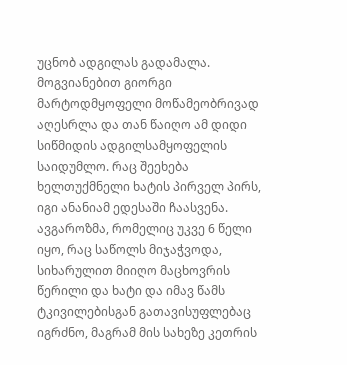უცნობ ადგილას გადამალა. მოგვიანებით გიორგი მარტოდმყოფელი მოწამეობრივად აღესრლა და თან წაიღო ამ დიდი სიწმიდის ადგილსამყოფელის საიდუმლო. რაც შეეხება ხელთუქმნელი ხატის პირველ პირს, იგი ანანიამ ედესაში ჩაასვენა. ავგაროზმა, რომელიც უკვე 6 წელი იყო, რაც საწოლს მიჯაჭვოდა, სიხარულით მიიღო მაცხოვრის წერილი და ხატი და იმავ წამს ტკივილებისგან გათავისუფლებაც იგრძნო, მაგრამ მის სახეზე კეთრის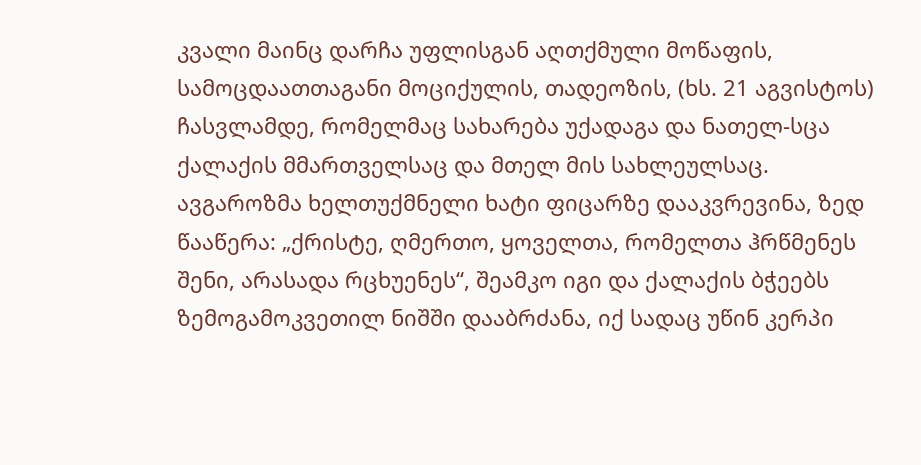კვალი მაინც დარჩა უფლისგან აღთქმული მოწაფის, სამოცდაათთაგანი მოციქულის, თადეოზის, (ხს. 21 აგვისტოს) ჩასვლამდე, რომელმაც სახარება უქადაგა და ნათელ-სცა ქალაქის მმართველსაც და მთელ მის სახლეულსაც. ავგაროზმა ხელთუქმნელი ხატი ფიცარზე დააკვრევინა, ზედ წააწერა: „ქრისტე, ღმერთო, ყოველთა, რომელთა ჰრწმენეს შენი, არასადა რცხუენეს“, შეამკო იგი და ქალაქის ბჭეებს ზემოგამოკვეთილ ნიშში დააბრძანა, იქ სადაც უწინ კერპი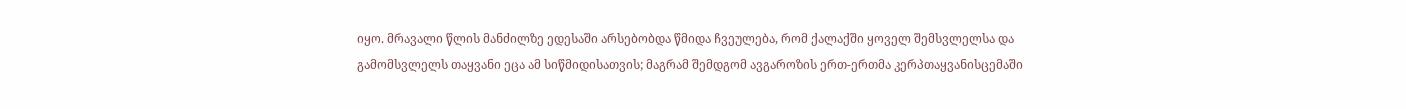იყო. მრავალი წლის მანძილზე ედესაში არსებობდა წმიდა ჩვეულება, რომ ქალაქში ყოველ შემსვლელსა და გამომსვლელს თაყვანი ეცა ამ სიწმიდისათვის; მაგრამ შემდგომ ავგაროზის ერთ-ერთმა კერპთაყვანისცემაში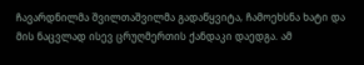ჩავარდნილმა შვილთაშვილმა გადაწყვიტა, ჩამოეხსნა ხატი და მის ნაცვლად ისევ ცრუღმერთის ქანდაკი დაედგა. ამ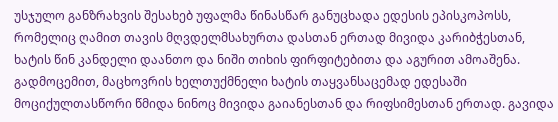უსჯულო განზრახვის შესახებ უფალმა წინასწარ განუცხადა ედესის ეპისკოპოსს, რომელიც ღამით თავის მღვდელმსახურთა დასთან ერთად მივიდა კარიბჭესთან, ხატის წინ კანდელი დაანთო და ნიში თიხის ფირფიტებითა და აგურით ამოაშენა. გადმოცემით, მაცხოვრის ხელთუქმნელი ხატის თაყვანსაცემად ედესაში მოციქულთასწორი წმიდა ნინოც მივიდა გაიანესთან და რიფსიმესთან ერთად. გავიდა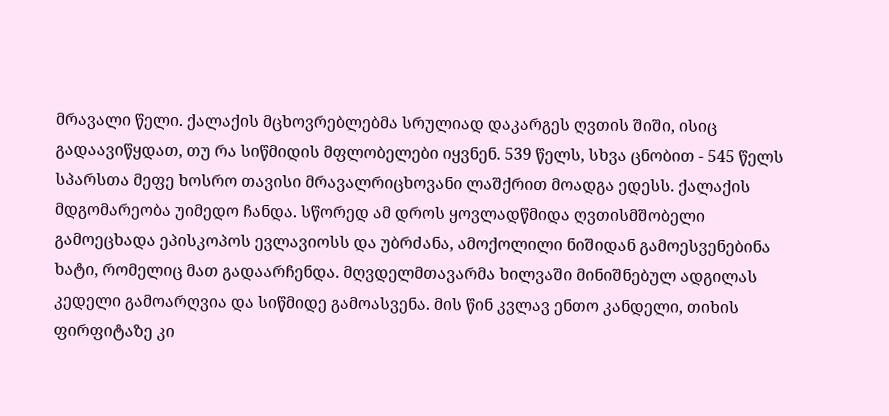მრავალი წელი. ქალაქის მცხოვრებლებმა სრულიად დაკარგეს ღვთის შიში, ისიც გადაავიწყდათ, თუ რა სიწმიდის მფლობელები იყვნენ. 539 წელს, სხვა ცნობით - 545 წელს სპარსთა მეფე ხოსრო თავისი მრავალრიცხოვანი ლაშქრით მოადგა ედესს. ქალაქის მდგომარეობა უიმედო ჩანდა. სწორედ ამ დროს ყოვლადწმიდა ღვთისმშობელი გამოეცხადა ეპისკოპოს ევლავიოსს და უბრძანა, ამოქოლილი ნიშიდან გამოესვენებინა ხატი, რომელიც მათ გადაარჩენდა. მღვდელმთავარმა ხილვაში მინიშნებულ ადგილას კედელი გამოარღვია და სიწმიდე გამოასვენა. მის წინ კვლავ ენთო კანდელი, თიხის ფირფიტაზე კი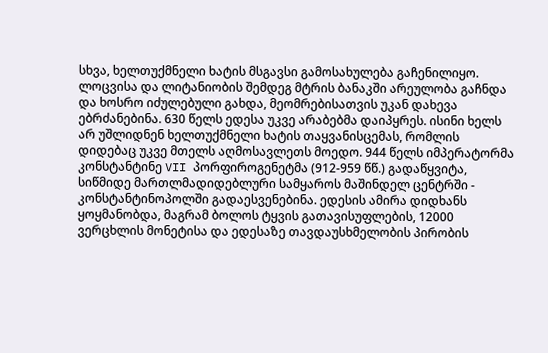სხვა, ხელთუქმნელი ხატის მსგავსი გამოსახულება გაჩენილიყო. ლოცვისა და ლიტანიობის შემდეგ მტრის ბანაკში არეულობა გაჩნდა და ხოსრო იძულებული გახდა, მეომრებისათვის უკან დახევა ებრძანებინა. 630 წელს ედესა უკვე არაბებმა დაიპყრეს. ისინი ხელს არ უშლიდნენ ხელთუქმნელი ხატის თაყვანისცემას, რომლის დიდებაც უკვე მთელს აღმოსავლეთს მოედო. 944 წელს იმპერატორმა კონსტანტინე VII პორფიროგენეტმა (912-959 წწ.) გადაწყვიტა, სიწმიდე მართლმადიდებლური სამყაროს მაშინდელ ცენტრში - კონსტანტინოპოლში გადაესვენებინა. ედესის ამირა დიდხანს ყოყმანობდა, მაგრამ ბოლოს ტყვის გათავისუფლების, 12000 ვერცხლის მონეტისა და ედესაზე თავდაუსხმელობის პირობის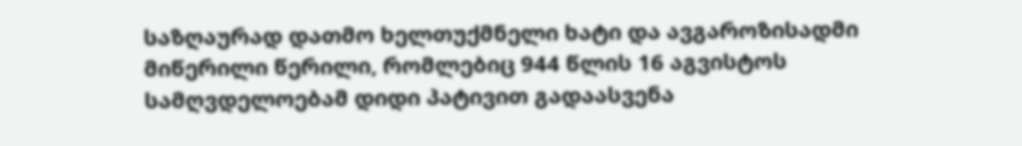საზღაურად დათმო ხელთუქმნელი ხატი და ავგაროზისადმი მიწერილი წერილი, რომლებიც 944 წლის 16 აგვისტოს სამღვდელოებამ დიდი პატივით გადაასვენა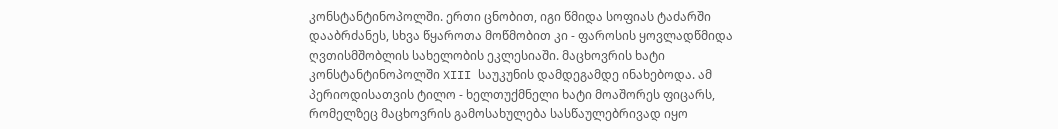კონსტანტინოპოლში. ერთი ცნობით, იგი წმიდა სოფიას ტაძარში დააბრძანეს, სხვა წყაროთა მოწმობით კი - ფაროსის ყოვლადწმიდა ღვთისმშობლის სახელობის ეკლესიაში. მაცხოვრის ხატი კონსტანტინოპოლში XIII საუკუნის დამდეგამდე ინახებოდა. ამ პერიოდისათვის ტილო - ხელთუქმნელი ხატი მოაშორეს ფიცარს, რომელზეც მაცხოვრის გამოსახულება სასწაულებრივად იყო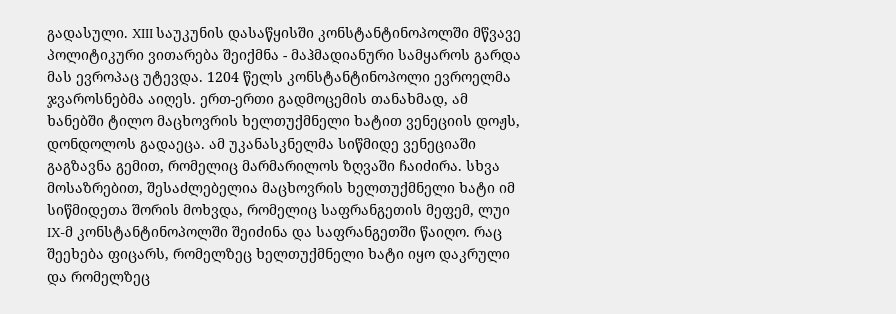გადასული. XIII საუკუნის დასაწყისში კონსტანტინოპოლში მწვავე პოლიტიკური ვითარება შეიქმნა - მაჰმადიანური სამყაროს გარდა მას ევროპაც უტევდა. 1204 წელს კონსტანტინოპოლი ევროელმა ჯვაროსნებმა აიღეს. ერთ-ერთი გადმოცემის თანახმად, ამ ხანებში ტილო მაცხოვრის ხელთუქმნელი ხატით ვენეციის დოჟს, დონდოლოს გადაეცა. ამ უკანასკნელმა სიწმიდე ვენეციაში გაგზავნა გემით, რომელიც მარმარილოს ზღვაში ჩაიძირა. სხვა მოსაზრებით, შესაძლებელია მაცხოვრის ხელთუქმნელი ხატი იმ სიწმიდეთა შორის მოხვდა, რომელიც საფრანგეთის მეფემ, ლუი IX-მ კონსტანტინოპოლში შეიძინა და საფრანგეთში წაიღო. რაც შეეხება ფიცარს, რომელზეც ხელთუქმნელი ხატი იყო დაკრული და რომელზეც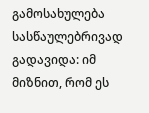გამოსახულება სასწაულებრივად გადავიდა: იმ მიზნით, რომ ეს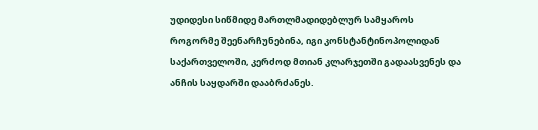უდიდესი სიწმიდე მართლმადიდებლურ სამყაროს როგორმე შეენარჩუნებინა, იგი კონსტანტინოპოლიდან საქართველოში, კერძოდ მთიან კლარჯეთში გადაასვენეს და ანჩის საყდარში დააბრძანეს.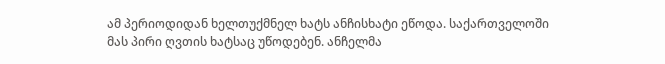ამ პერიოდიდან ხელთუქმნელ ხატს ანჩისხატი ეწოდა. საქართველოში მას პირი ღვთის ხატსაც უწოდებენ. ანჩელმა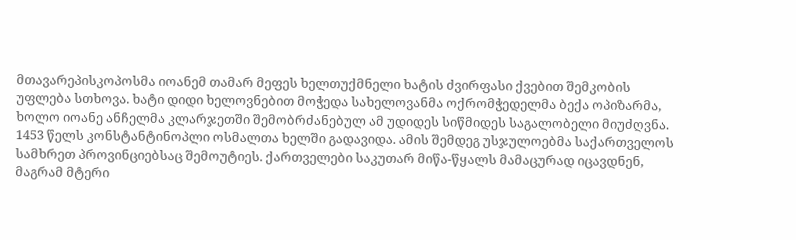მთავარეპისკოპოსმა იოანემ თამარ მეფეს ხელთუქმნელი ხატის ძვირფასი ქვებით შემკობის უფლება სთხოვა. ხატი დიდი ხელოვნებით მოჭედა სახელოვანმა ოქრომჭედელმა ბექა ოპიზარმა, ხოლო იოანე ანჩელმა კლარჯეთში შემობრძანებულ ამ უდიდეს სიწმიდეს საგალობელი მიუძღვნა. 1453 წელს კონსტანტინოპლი ოსმალთა ხელში გადავიდა. ამის შემდეგ უსჯულოებმა საქართველოს სამხრეთ პროვინციებსაც შემოუტიეს. ქართველები საკუთარ მიწა-წყალს მამაცურად იცავდნენ, მაგრამ მტერი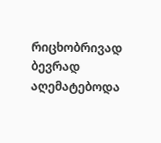რიცხობრივად ბევრად აღემატებოდა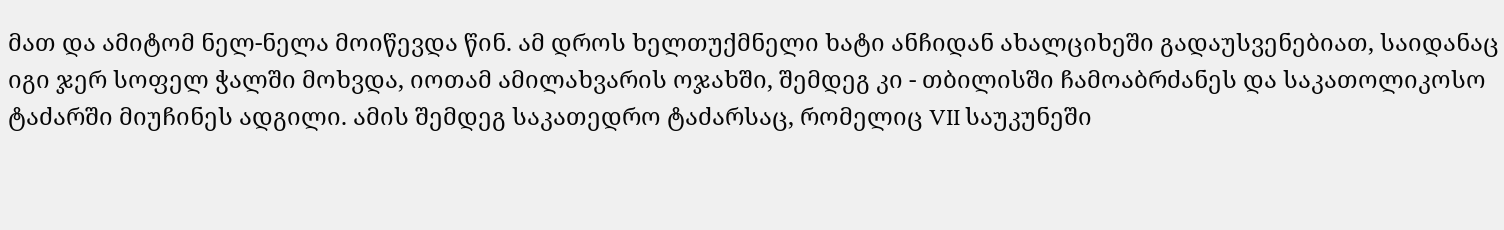მათ და ამიტომ ნელ-ნელა მოიწევდა წინ. ამ დროს ხელთუქმნელი ხატი ანჩიდან ახალციხეში გადაუსვენებიათ, საიდანაც იგი ჯერ სოფელ ჭალში მოხვდა, იოთამ ამილახვარის ოჯახში, შემდეგ კი - თბილისში ჩამოაბრძანეს და საკათოლიკოსო ტაძარში მიუჩინეს ადგილი. ამის შემდეგ საკათედრო ტაძარსაც, რომელიც VII საუკუნეში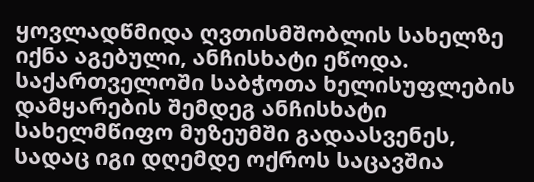ყოვლადწმიდა ღვთისმშობლის სახელზე იქნა აგებული, ანჩისხატი ეწოდა. საქართველოში საბჭოთა ხელისუფლების დამყარების შემდეგ ანჩისხატი სახელმწიფო მუზეუმში გადაასვენეს, სადაც იგი დღემდე ოქროს საცავშია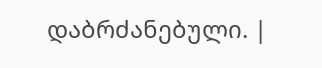დაბრძანებული. |